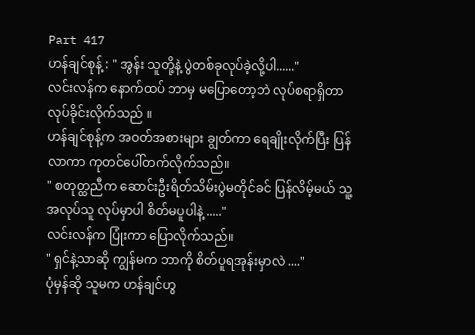Part 417
ဟန်ချင်စုန့် : " အွန်း သူတို့နဲ့ ပွဲတစ်ခုလုပ်ခဲ့လို့ပါ......"
လင်းလန်က နောက်ထပ် ဘာမှ မပြောတော့ဘဲ လုပ်စရာရှိတာ လုပ်ခိုင်းလိုက်သည် ။
ဟန်ချင်စုန့်က အဝတ်အစားများ ချွတ်ကာ ရေချိုးလိုက်ပြီး ပြန်လာကာ ကုတင်ပေါ်တက်လိုက်သည်။
" စတုတ္ထညီက ဆောင်းဦးရိတ်သိမ်းပွဲမတိုင်ခင် ပြန်လိမ့်မယ် သူ့အလုပ်သူ လုပ်မှာပါ စိတ်မပူပါနဲ့ ....."
လင်းလန်က ပြုံးကာ ပြောလိုက်သည်။
" ရှင်နဲ့သာဆို ကျွန်မက ဘာကို စိတ်ပူရအုန်းမှာလဲ ...."
ပုံမှန်ဆို သူမက ဟန်ချင်ဟွ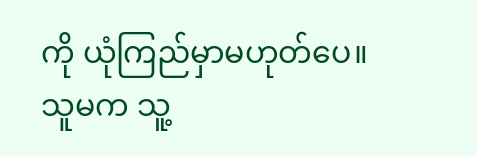ကို ယုံကြည်မှာမဟုတ်ပေ။ သူမက သူ့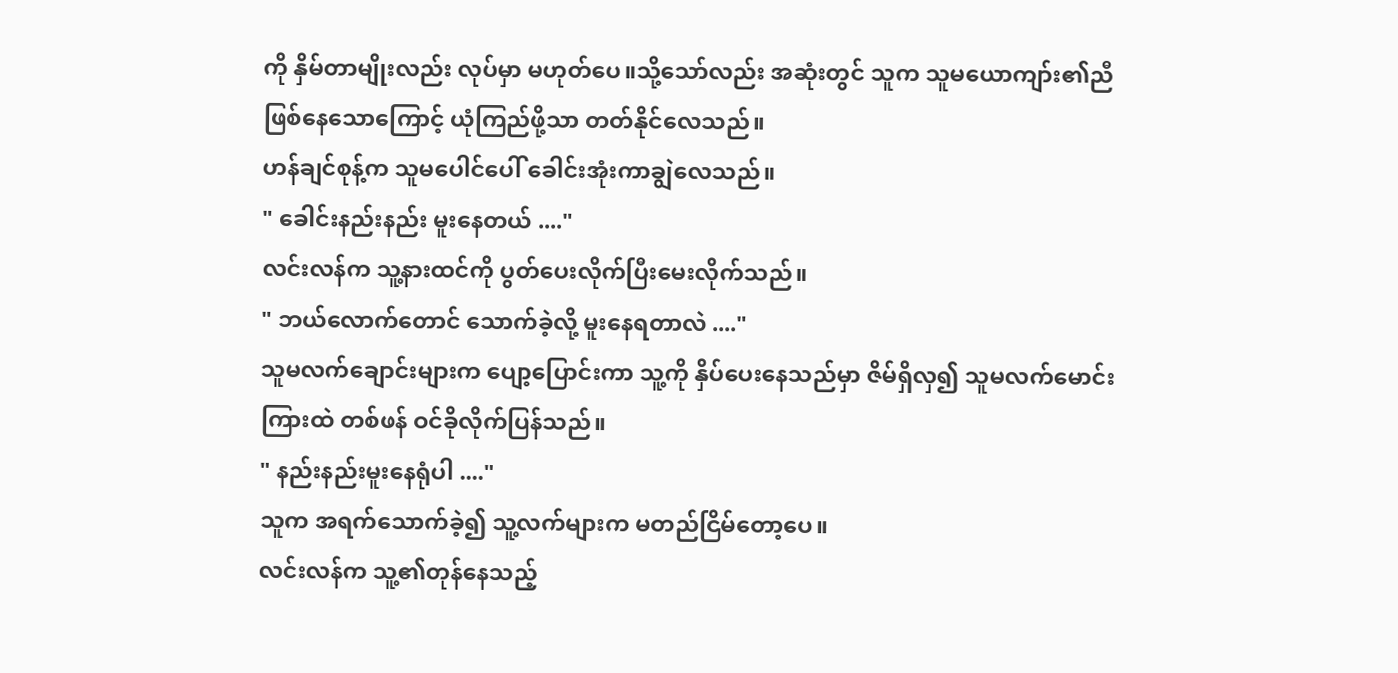ကို နှိမ်တာမျိုးလည်း လုပ်မှာ မဟုတ်ပေ။သို့သော်လည်း အဆုံးတွင် သူက သူမယောကျာ်း၏ညီဖြစ်နေသောကြောင့် ယုံကြည်ဖို့သာ တတ်နိုင်လေသည်။
ဟန်ချင်စုန့်က သူမပေါင်ပေါ် ခေါင်းအုံးကာချွဲလေသည်။
" ခေါင်းနည်းနည်း မူးနေတယ် ...."
လင်းလန်က သူ့နားထင်ကို ပွတ်ပေးလိုက်ပြီးမေးလိုက်သည်။
" ဘယ်လောက်တောင် သောက်ခဲ့လို့ မူးနေရတာလဲ ...."
သူမလက်ချောင်းများက ပျော့ပြောင်းကာ သူ့ကို နှိပ်ပေးနေသည်မှာ ဇိမ်ရှိလှ၍ သူမလက်မောင်းကြားထဲ တစ်ဖန် ဝင်ခိုလိုက်ပြန်သည်။
" နည်းနည်းမူးနေရုံပါ ...."
သူက အရက်သောက်ခဲ့၍ သူ့လက်များက မတည်ငြိမ်တော့ပေ။
လင်းလန်က သူ့၏တုန်နေသည့်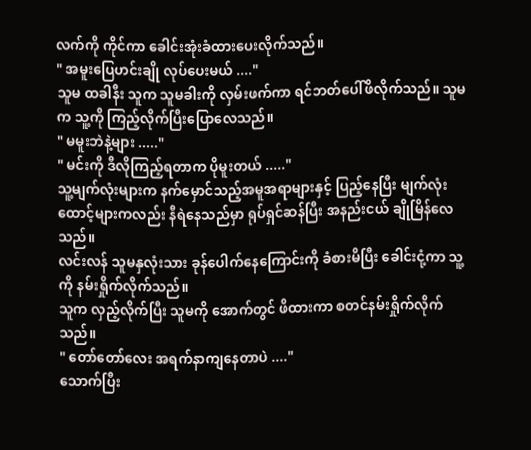လက်ကို ကိုင်ကာ ခေါင်းအုံးခံထားပေးလိုက်သည်။
" အမူးပြေဟင်းချို လုပ်ပေးမယ် ...."
သူမ ထခါနီး သူက သူမခါးကို လှမ်းဖက်ကာ ရင်ဘတ်ပေါ်ဖိလိုက်သည်။ သူမက သူ့ကို ကြည့်လိုက်ပြီးပြောလေသည်။
" မမူးဘဲနဲ့များ ....."
" မင်းကို ဒီလိုကြည့်ရတာက ပိုမူးတယ် ....."
သူ့မျက်လုံးများက နက်မှောင်သည့်အမူအရာများနှင့် ပြည့်နေပြီး မျက်လုံးထောင့်များကလည်း နီရဲနေသည်မှာ ရုပ်ရှင်ဆန်ပြီး အနည်းငယ် ချိုမြိန်လေသည်။
လင်းလန် သူမနှလုံးသား ခုန်ပေါက်နေကြောင်းကို ခံစားမိပြီး ခေါင်းငုံ့ကာ သူ့ကို နမ်းရှိုက်လိုက်သည်။
သူက လှည့်လိုက်ပြီး သူမကို အောက်တွင် ဖိထားကာ စတင်နမ်းရှိုက်လိုက်သည်။
" တော်တော်လေး အရက်နာကျနေတာပဲ ...."
သောက်ပြီး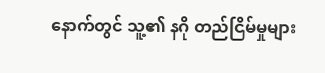နောက်တွင် သူ့၏ နဂို တည်ငြိမ်မှုများ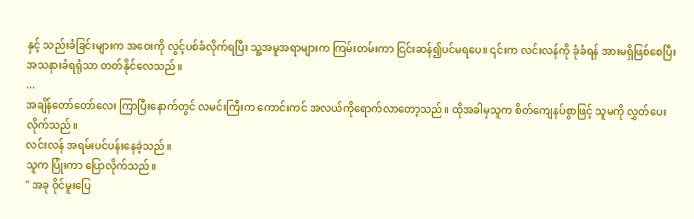နှင့် သည်းခံခြင်းများက အဝေးကို လွင့်ပစ်ခံလိုက်ရပြီး သူ့အမူအရာများက ကြမ်းတမ်းကာ ငြင်းဆန်၍ပင်မရပေ။ ၎င်းက လင်းလန်ကို ခုံခံရန် အားမရှိဖြစ်စေပြီး အသနားခံရရုံသာ တတ်နိုင်လေသည်။
...
အချိန်တော်တော်လေး ကြာပြီးနောက်တွင် လမင်းကြီးက ကောင်းကင် အလယ်ကိုရောက်လာတော့သည်။ ထိုအခါမှသူက စိတ်ကျေနပ်စွာဖြင့် သူမကို လွှတ်ပေးလိုက်သည်။
လင်းလန် အရမ်းပင်ပန်းနေခဲ့သည်။
သူက ပြုံးကာ ပြောလိုက်သည်။
" အခု ဝိုင်မူးပြေ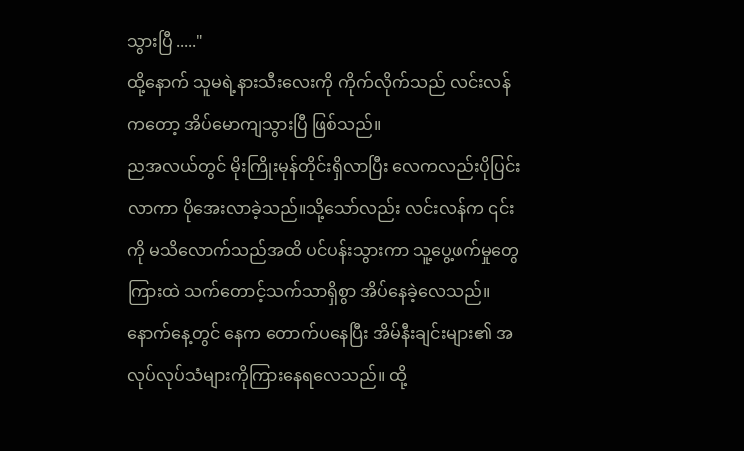သွားပြီ ....."
ထို့နောက် သူမရဲ့နားသီးလေးကို ကိုက်လိုက်သည် လင်းလန်ကတော့ အိပ်မောကျသွားပြီ ဖြစ်သည်။
ညအလယ်တွင် မိုးကြိုးမုန်တိုင်းရှိလာပြီး လေကလည်းပိုပြင်းလာကာ ပိုအေးလာခဲ့သည်။သို့သော်လည်း လင်းလန်က ၎င်းကို မသိလောက်သည်အထိ ပင်ပန်းသွားကာ သူ့ပွေ့ဖက်မှုတွေကြားထဲ သက်တောင့်သက်သာရှိစွာ အိပ်နေခဲ့လေသည်။
နောက်နေ့တွင် နေက တောက်ပနေပြီး အိမ်နီးချင်းများ၏ အလုပ်လုပ်သံများကိုကြားနေရလေသည်။ ထို့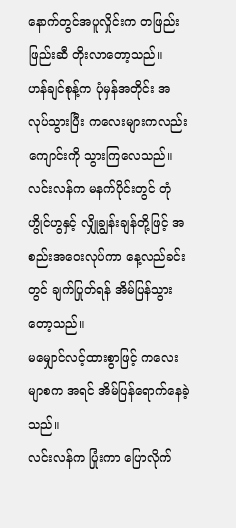နောက်တွင်အပူလှိုင်းက တဖြည်းဖြည်းဆီ တိုးလာတော့သည်။
ဟန်ချင်စုန့်က ပုံမှန်အတိုင်း အလုပ်သွားပြီး ကလေးများကလည်း ကျောင်းကို သွားကြလေသည်။ လင်းလန်က မနက်ပိုင်းတွင် တုံဟွိုင်ဟွနှင့် လျှိုချွန်းချန်တို့ဖြင့် အစည်းအဝေးလုပ်ကာ နေ့လည်ခင်းတွင် ချက်ပြုတ်ရန် အိမ်ပြန်သွားတော့သည်။
မမျှောင်လင့်ထားစွာဖြင့် ကလေးမျာစက အရင် အိမ်ပြန်ရောက်နေခဲ့သည်။
လင်းလန်က ပြုံးကာ ပြောလိုက်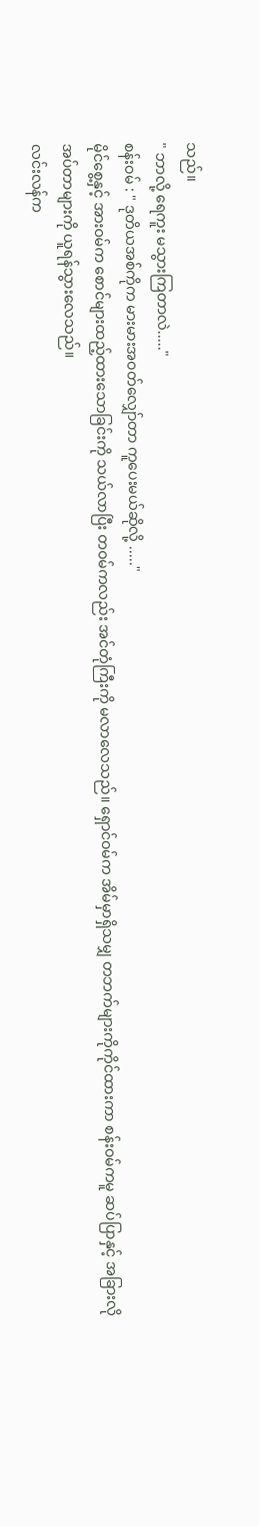သည်။
" ဘာလို့ ရေကူး မသွားကြတာလဲ....."
စန်းဝမ် : " ဒုတိယအစ်ကိုက မားမားအဝတ်လျှော်တာ ကူပေးမယ်ဆိုလို့ ....."
မိုင်စွေ့နှင့် အားဝမ်က စောင်များထည့်ထားသောခြင်းကို သယ်လာပြီး တဝမ်ကလည်း အင်တုံကြီးကို မလာလေသည်။ ရှောင်ဝမ်က အိမ်မှာရှိသမျှ တဘက်များကိုကိုင်ထားကာ စန်းဝမ်ကမူ ဆပ်ပြာနှင့် အခြားလိုအပ်တာများကို ယူရန်သွားလေသည်။
လင်းလန်က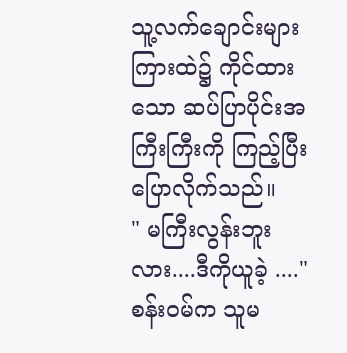သူ့လက်ချောင်းများကြားထဲ၌ ကိုင်ထားသော ဆပ်ပြာပိုင်းအကြီးကြီးကို ကြည့်ပြီး ပြောလိုက်သည်။
" မကြီးလွန်းဘူးလား....ဒီကိုယူခဲ့ ...."
စန်းဝမ်က သူမ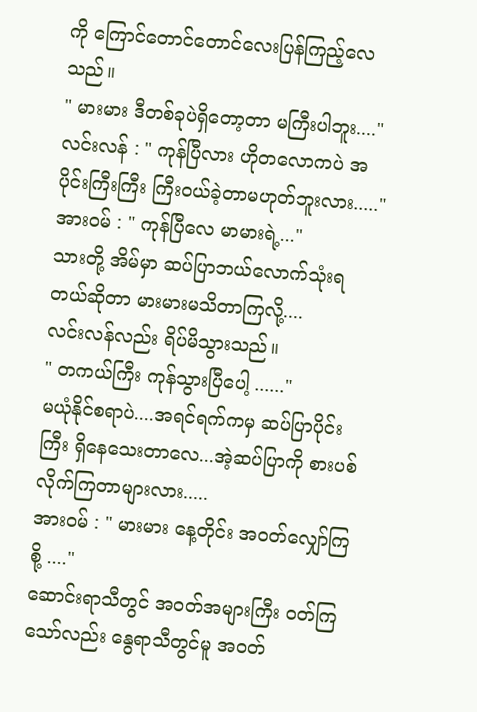ကို ကြောင်တောင်တောင်လေးပြန်ကြည့်လေသည်။
" မားမား ဒီတစ်ခုပဲရှိတော့တာ မကြီးပါဘူး...."
လင်းလန် : " ကုန်ပြီလား ဟိုတလောကပဲ အပိုင်းကြီးကြီး ကြီးဝယ်ခဲ့တာမဟုတ်ဘူးလား....."
အားဝမ် : " ကုန်ပြီလေ မာမားရဲ့..."
သားတို့ အိမ်မှာ ဆပ်ပြာဘယ်လောက်သုံးရတယ်ဆိုတာ မားမားမသိတာကြလို့....
လင်းလန်လည်း ရိပ်မိသွားသည်။
" တကယ်ကြီး ကုန်သွားပြီပေါ့ ......"
မယုံနိုင်စရာပဲ....အရင်ရက်ကမှ ဆပ်ပြာပိုင်းကြီး ရှိနေသေးတာလေ...အဲ့ဆပ်ပြာကို စားပစ်လိုက်ကြတာများလား.....
အားဝမ် : " မားမား နေ့တိုင်း အဝတ်လျှော်ကြစို့ ...."
ဆောင်းရာသီတွင် အဝတ်အများကြီး ဝတ်ကြသော်လည်း နွေရာသီတွင်မူ အဝတ်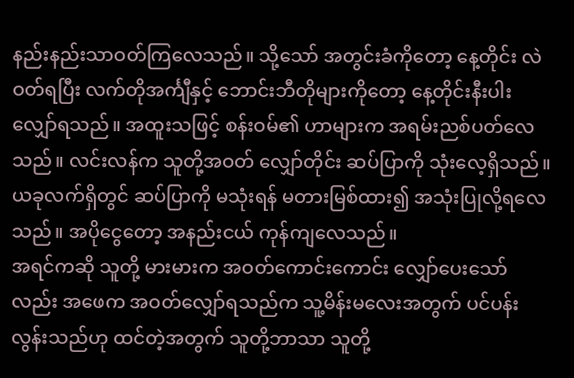နည်းနည်းသာဝတ်ကြလေသည်။ သို့သော် အတွင်းခံကိုတော့ နေ့တိုင်း လဲဝတ်ရပြီး လက်တိုအင်္ကျီနှင့် ဘောင်းဘီတိုများကိုတော့ နေ့တိုင်းနီးပါးလျှော်ရသည်။ အထူးသဖြင့် စန်းဝမ်၏ ဟာများက အရမ်းညစ်ပတ်လေသည်။ လင်းလန်က သူတို့အဝတ် လျှော်တိုင်း ဆပ်ပြာကို သုံးလေ့ရှိသည်။ ယခုလက်ရှိတွင် ဆပ်ပြာကို မသုံးရန် မတားမြစ်ထား၍ အသုံးပြုလို့ရလေသည်။ အပိုငွေတော့ အနည်းငယ် ကုန်ကျလေသည်။
အရင်ကဆို သူတို့ မားမားက အဝတ်ကောင်းကောင်း လျှော်ပေးသော်လည်း အဖေက အဝတ်လျှော်ရသည်က သူ့မိန်းမလေးအတွက် ပင်ပန်းလွန်းသည်ဟု ထင်တဲ့အတွက် သူတို့ဘာသာ သူတို့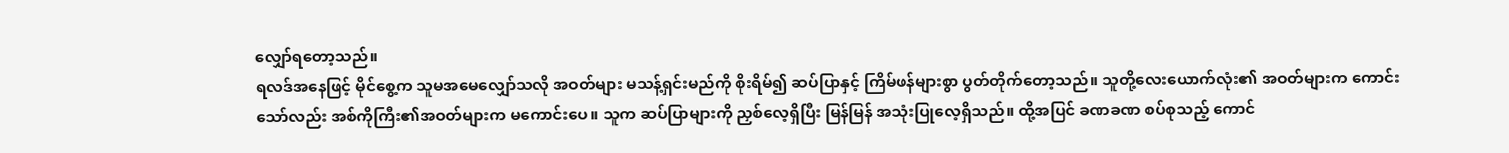လျှော်ရတော့သည်။
ရလဒ်အနေဖြင့် မိုင်စွေ့က သူမအမေလျှော်သလို အဝတ်များ မသန့်ရှင်းမည်ကို စိုးရိမ်၍ ဆပ်ပြာနှင့် ကြိမ်ဖန်များစွာ ပွတ်တိုက်တော့သည်။ သူတို့လေးယောက်လုံး၏ အဝတ်များက ကောင်းသော်လည်း အစ်ကိုကြီး၏အဝတ်များက မကောင်းပေ။ သူက ဆပ်ပြာများကို ညှစ်လေ့ရှိပြီး မြန်မြန် အသုံးပြုလေ့ရှိသည်။ ထို့အပြင် ခဏခဏ စပ်စုသည့် ကောင်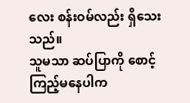လေး စန်းဝမ်လည်း ရှိသေးသည်။
သူမသာ ဆပ်ပြာကို စောင့်ကြည့်မနေပါက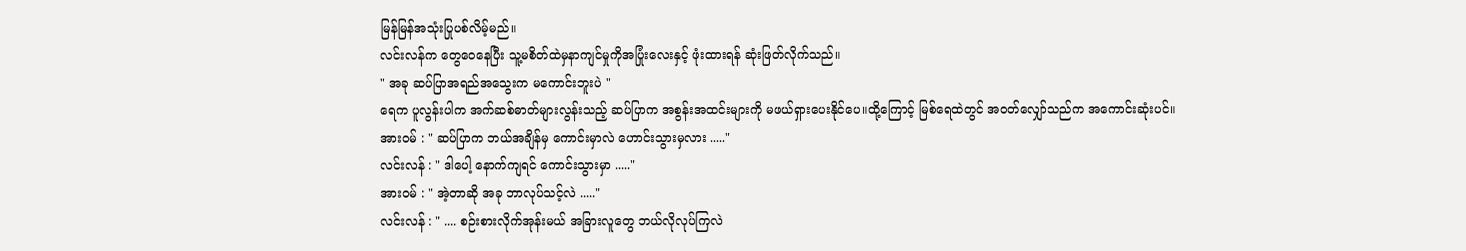မြန်မြန်အသုံးပြုပစ်လိမ့်မည်။
လင်းလန်က တွေဝေနေပြီး သူ့မစိတ်ထဲမှနာကျင်မှုကိုအပြုံးလေးနှင့် ဖုံးထားရန် ဆုံးဖြတ်လိုက်သည်။
" အခု ဆပ်ပြာအရည်အသွေးက မကောင်းဘူးပဲ "
ရေက ပူလွန်းပါက အက်ဆစ်ဓာတ်များလွန်းသည့် ဆပ်ပြာက အစွန်းအထင်းများကို မဖယ်ရှားပေးနိုင်ပေ။ထို့ကြောင့် မြစ်ရေထဲတွင် အဝတ်လျှော်သည်က အကောင်းဆုံးပင်။
အားဝမ် : " ဆပ်ပြာက ဘယ်အချိန်မှ ကောင်းမှာလဲ ဟောင်းသွားမှလား ....."
လင်းလန် : " ဒါပေါ့ နောက်ကျရင် ကောင်းသွားမှာ ....."
အားဝမ် : " အဲ့တာဆို အခု ဘာလုပ်သင့်လဲ ....."
လင်းလန် : " .... စဉ်းစားလိုက်အုန်းမယ် အခြားလူတွေ ဘယ်လိုလုပ်ကြလဲ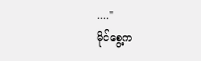...."
မိုင်စွေ့က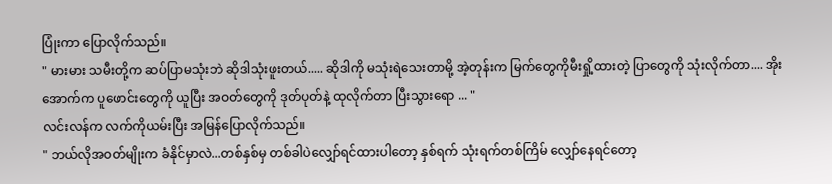ပြုံးကာ ပြောလိုက်သည်။
" မားမား သမီးတို့က ဆပ်ပြာမသုံးဘဲ ဆိုဒါသုံးဖူးတယ်..... ဆိုဒါကို မသုံးရဲသေးတာမို့ အဲ့တုန်းက မြက်တွေကိုမီးရှို့ထားတဲ့ ပြာတွေကို သုံးလိုက်တာ.... အိုးအောက်က ပူဖောင်းတွေကို ယူပြီး အဝတ်တွေကို ဒုတ်ပုတ်နဲ့ ထုလိုက်တာ ပြီးသွားရော ... "
လင်းလန်က လက်ကိုယမ်းပြီး အမြန်ပြောလိုက်သည်။
" ဘယ်လိုအဝတ်မျိုးက ခံနိုင်မှာလဲ...တစ်နှစ်မှ တစ်ခါပဲလျှော်ရင်ထားပါတော့ နှစ်ရက် သုံးရက်တစ်ကြိမ် လျှော်နေရင်တော့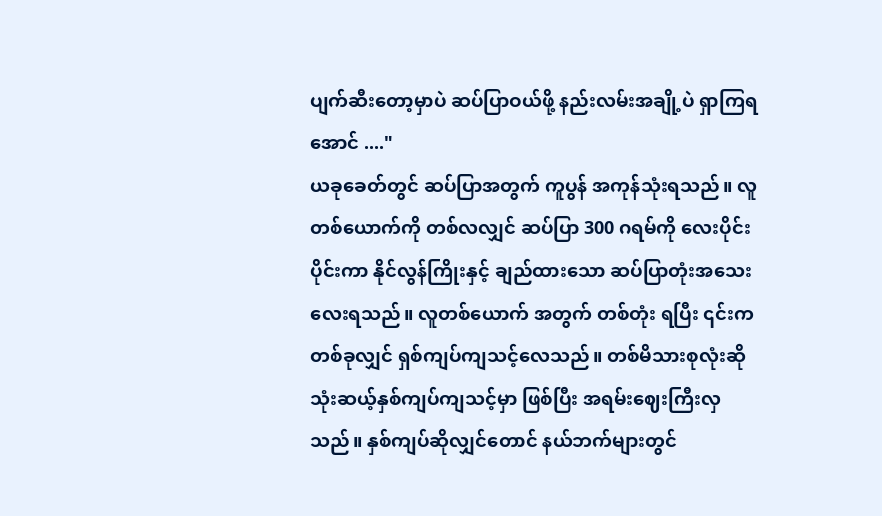ပျက်ဆီးတော့မှာပဲ ဆပ်ပြာဝယ်ဖို့ နည်းလမ်းအချို့ပဲ ရှာကြရအောင် ...."
ယခုခေတ်တွင် ဆပ်ပြာအတွက် ကူပွန် အကုန်သုံးရသည်။ လူတစ်ယောက်ကို တစ်လလျှင် ဆပ်ပြာ 300 ဂရမ်ကို လေးပိုင်းပိုင်းကာ နိုင်လွန်ကြိုးနှင့် ချည်ထားသော ဆပ်ပြာတုံးအသေးလေးရသည်။ လူတစ်ယောက် အတွက် တစ်တုံး ရပြီး ၎င်းက တစ်ခုလျှင် ရှစ်ကျပ်ကျသင့်လေသည်။ တစ်မိသားစုလုံးဆို သုံးဆယ့်နှစ်ကျပ်ကျသင့်မှာ ဖြစ်ပြီး အရမ်းဈေးကြီးလှသည်။ နှစ်ကျပ်ဆိုလျှင်တောင် နယ်ဘက်များတွင်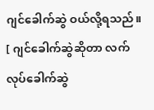ဂျင်ခေါက်ဆွဲ ဝယ်လို့ရသည်။
[ ဂျင်ခေါက်ဆွဲဆိုတာ လက်လုပ်ခေါက်ဆွဲ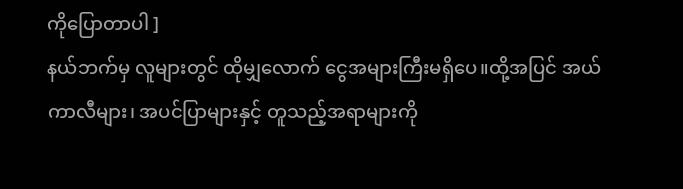ကိုပြောတာပါ ]
နယ်ဘက်မှ လူများတွင် ထိုမျှလောက် ငွေအများကြီးမရှိပေ။ထို့အပြင် အယ်ကာလီများ၊ အပင်ပြာများနှင့် တူသည့်အရာများကို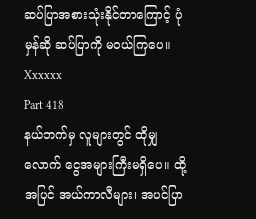ဆပ်ပြာအစားသုံးနိုင်တာကြောင့် ပုံမှန်ဆို ဆပ်ပြာကို မဝယ်ကြပေ။
Xxxxxx
Part 418
နယ်ဘက်မှ လူများတွင် ထိုမျှလောက် ငွေအများကြီးမရှိပေ။ ထို့အပြင် အယ်ကာလီများ၊ အပင်ပြာ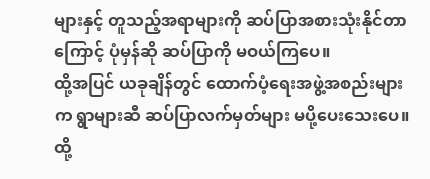များနှင့် တူသည့်အရာများကို ဆပ်ပြာအစားသုံးနိုင်တာကြောင့် ပုံမှန်ဆို ဆပ်ပြာကို မဝယ်ကြပေ။
ထို့အပြင် ယခုချိန်တွင် ထောက်ပံ့ရေးအဖွဲ့အစည်းများက ရွာများဆီ ဆပ်ပြာလက်မှတ်များ မပို့ပေးသေးပေ။ ထို့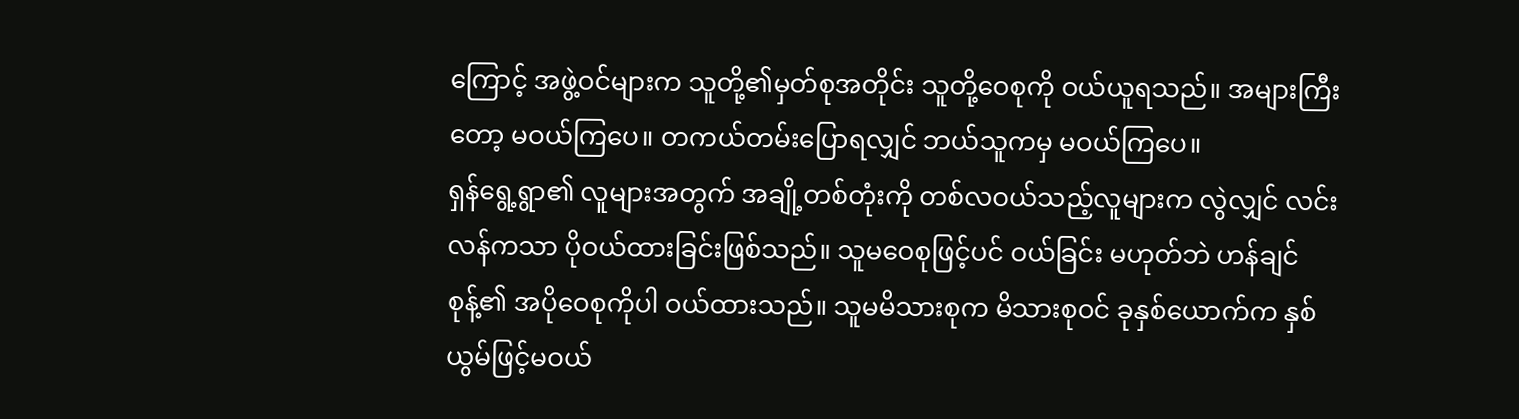ကြောင့် အဖွဲ့ဝင်များက သူတို့၏မှတ်စုအတိုင်း သူတို့ဝေစုကို ဝယ်ယူရသည်။ အများကြီးတော့ မဝယ်ကြပေ။ တကယ်တမ်းပြောရလျှင် ဘယ်သူကမှ မဝယ်ကြပေ။
ရှန်ရွေ့ရွာ၏ လူများအတွက် အချို့တစ်တုံးကို တစ်လဝယ်သည့်လူများက လွဲလျှင် လင်းလန်ကသာ ပိုဝယ်ထားခြင်းဖြစ်သည်။ သူမဝေစုဖြင့်ပင် ဝယ်ခြင်း မဟုတ်ဘဲ ဟန်ချင်စုန့်၏ အပိုဝေစုကိုပါ ဝယ်ထားသည်။ သူမမိသားစုက မိသားစုဝင် ခုနှစ်ယောက်က နှစ်ယွမ်ဖြင့်မဝယ်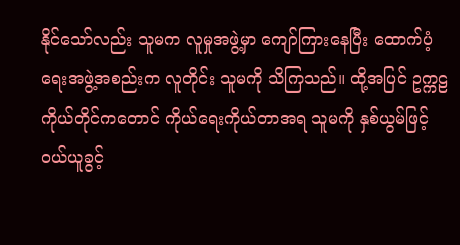နိုင်သော်လည်း သူမက လူမှုအဖွဲ့မှာ ကျော်ကြားနေပြီး ထောက်ပံ့ရေးအဖွဲ့အစည်းက လူတိုင်း သူမကို သိကြသည်။ ထို့အပြင် ဥက္ကဠကိုယ်တိုင်ကတောင် ကိုယ်ရေးကိုယ်တာအရ သူမကို နှစ်ယွမ်ဖြင့် ဝယ်ယူခွင့်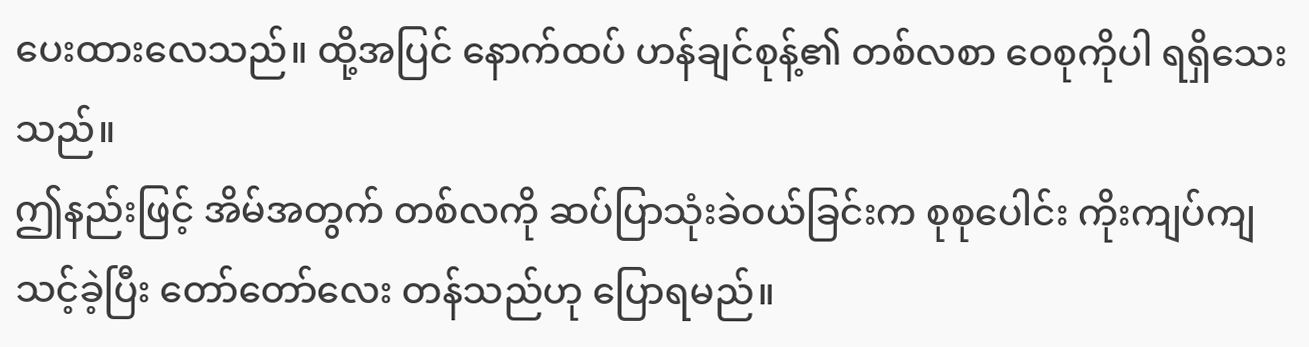ပေးထားလေသည်။ ထို့အပြင် နောက်ထပ် ဟန်ချင်စုန့်၏ တစ်လစာ ဝေစုကိုပါ ရရှိသေးသည်။
ဤနည်းဖြင့် အိမ်အတွက် တစ်လကို ဆပ်ပြာသုံးခဲဝယ်ခြင်းက စုစုပေါင်း ကိုးကျပ်ကျသင့်ခဲ့ပြီး တော်တော်လေး တန်သည်ဟု ပြောရမည်။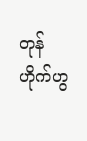တုန်ဟိုက်ဟွ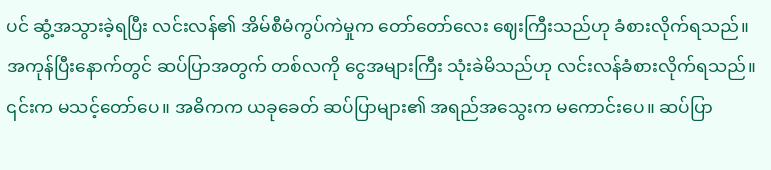ပင် ဆွံ့အသွားခဲ့ရပြီး လင်းလန်၏ အိမ်စီမံကွပ်ကဲမှုက တော်တော်လေး ဈေးကြီးသည်ဟု ခံစားလိုက်ရသည်။
အကုန်ပြီးနောက်တွင် ဆပ်ပြာအတွက် တစ်လကို ငွေအများကြီး သုံးခဲမိသည်ဟု လင်းလန်ခံစားလိုက်ရသည်။ ၎င်းက မသင့်တော်ပေ။ အဓိကက ယခုခေတ် ဆပ်ပြာများ၏ အရည်အသွေးက မကောင်းပေ။ ဆပ်ပြာ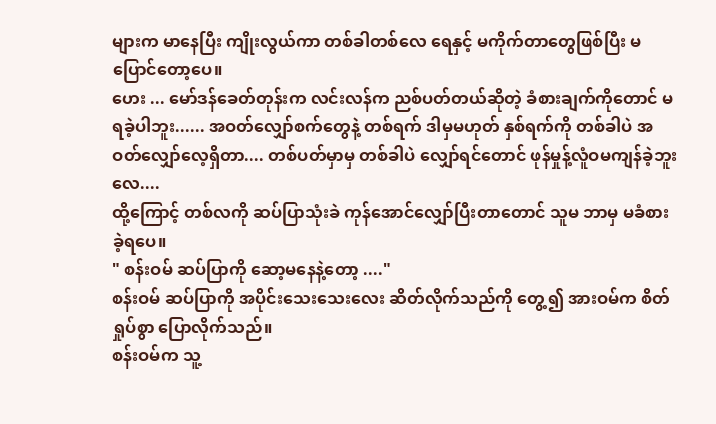များက မာနေပြီး ကျိုးလွယ်ကာ တစ်ခါတစ်လေ ရေနှင့် မကိုက်တာတွေဖြစ်ပြီး မပြောင်တော့ပေ။
ဟေး ... မော်ဒန်ခေတ်တုန်းက လင်းလန်က ညစ်ပတ်တယ်ဆိုတဲ့ ခံစားချက်ကိုတောင် မရခဲ့ပါဘူး...... အဝတ်လျှော်စက်တွေနဲ့ တစ်ရက် ဒါမှမဟုတ် နှစ်ရက်ကို တစ်ခါပဲ အဝတ်လျှော်လေ့ရှိတာ.... တစ်ပတ်မှာမှ တစ်ခါပဲ လျှော်ရင်တောင် ဖုန်မှုန့်လူံဝမကျန်ခဲ့ဘူးလေ....
ထို့ကြောင့် တစ်လကို ဆပ်ပြာသုံးခဲ ကုန်အောင်လျှော်ပြီးတာတောင် သူမ ဘာမှ မခံစားခဲ့ရပေ။
" စန်းဝမ် ဆပ်ပြာကို ဆော့မနေနဲ့တော့ ...."
စန်းဝမ် ဆပ်ပြာကို အပိုင်းသေးသေးလေး ဆိတ်လိုက်သည်ကို တွေ့၍ အားဝမ်က စိတ်ရှုပ်စွာ ပြောလိုက်သည်။
စန်းဝမ်က သူ့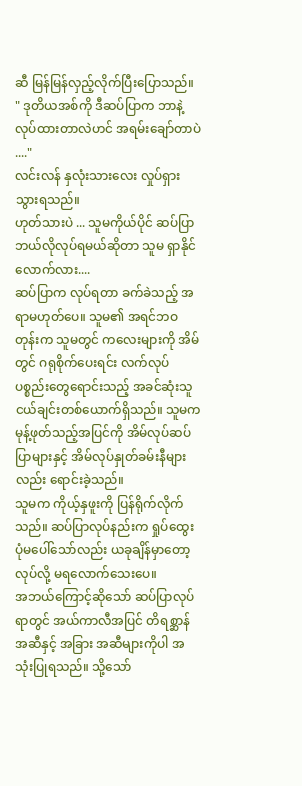ဆီ မြန်မြန်လှည့်လိုက်ပြီးပြောသည်။
" ဒုတိယအစ်ကို ဒီဆပ်ပြာက ဘာနဲ့လုပ်ထားတာလဲဟင် အရမ်းချော်တာပဲ ...."
လင်းလန် နှလုံးသားလေး လှုပ်ရှားသွားရသည်။
ဟုတ်သားပဲ ... သူမကိုယ်ပိုင် ဆပ်ပြာဘယ်လိုလုပ်ရမယ်ဆိုတာ သူမ ရှာနိုင်လောက်လား....
ဆပ်ပြာက လုပ်ရတာ ခက်ခဲသည့် အရာမဟုတ်ပေ။ သူမ၏ အရင်ဘဝတုန်းက သူမတွင် ကလေးများကို အိမ်တွင် ဂရုစိုက်ပေးရင်း လက်လုပ်ပစ္စည်းတွေရောင်းသည့် အခင်ဆုံးသူငယ်ချင်းတစ်ယောက်ရှိသည်။ သူမက မုန့်ဖုတ်သည့်အပြင်ကို အိမ်လုပ်ဆပ်ပြာများနှင့် အိမ်လုပ်နှုတ်ခမ်းနီများလည်း ရောင်းခဲ့သည်။
သူမက ကိုယ့်နှဖူးကို ပြန်ရိုက်လိုက်သည်။ ဆပ်ပြာလုပ်နည်းက ရှုပ်ထွေးပုံမပေါ်သော်လည်း ယခုချိန်မှာတော့ လုပ်လို့ မရလောက်သေးပေ။
အဘယ်ကြောင့်ဆိုသော် ဆပ်ပြာလုပ်ရာတွင် အယ်ကာလီအပြင် တိရစ္ဆာန်အဆီနှင့် အခြား အဆီများကိုပါ အသုံးပြုရသည်။ သို့သော်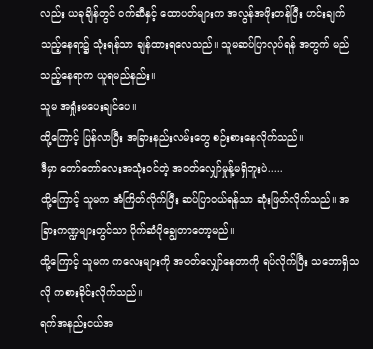လည်း ယခုချိန်တွင် ဝက်ဆီနှင့် ထောပတ်များက အလွန်အဖိုးတန်ပြီး ဟင်းချက်သည့်နေရာ၌ သုံးရန်သာ ချန်ထားရလေသည်။ သူမဆပ်ပြာလုပ်ရန် အတွက် မည်သည့်နေရာက ယူရမည်နည်း။
သူမ အရှုံးမပေးချင်ပေ။
ထို့ကြောင့် ပြန်လာပြီး အခြားနည်းလမ်းတွေ စဉ်းစားနေလိုက်သည်။
ဒီမှာ တော်တော်လေးအသုံးဝင်တဲ့ အဝတ်လျှော်မှုန့်မရှိဘူးပဲ.....
ထို့ကြောင့် သူမက အံကြိတ်လိုက်ပြီး ဆပ်ပြာဝယ်ရန်သာ ဆုံးဖြတ်လိုက်သည်။ အခြားကဏ္ဍများတွင်သာ ပိုက်ဆံပိုချွေတာတော့မည်။
ထို့ကြောင့် သူမက ကလေးများကို အဝတ်လျှော်နေတာကို ရပ်လိုက်ပြီး သဘောရှိသလို ကစားခိုင်းလိုက်သည်။
ရက်အနည်းငယ်အ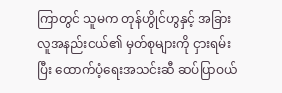ကြာတွင် သူမက တုန်ဟွိုင်ဟွနှင့် အခြားလူအနည်းငယ်၏ မှတ်စုများကို ငှားရမ်းပြီး ထောက်ပံ့ရေးအသင်းဆီ ဆပ်ပြာဝယ်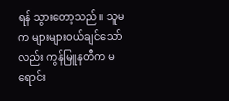ရန် သွားတော့သည်။ သူမက များများဝယ်ချင်သော်လည်း ကွန်မြူနတီက မရောင်း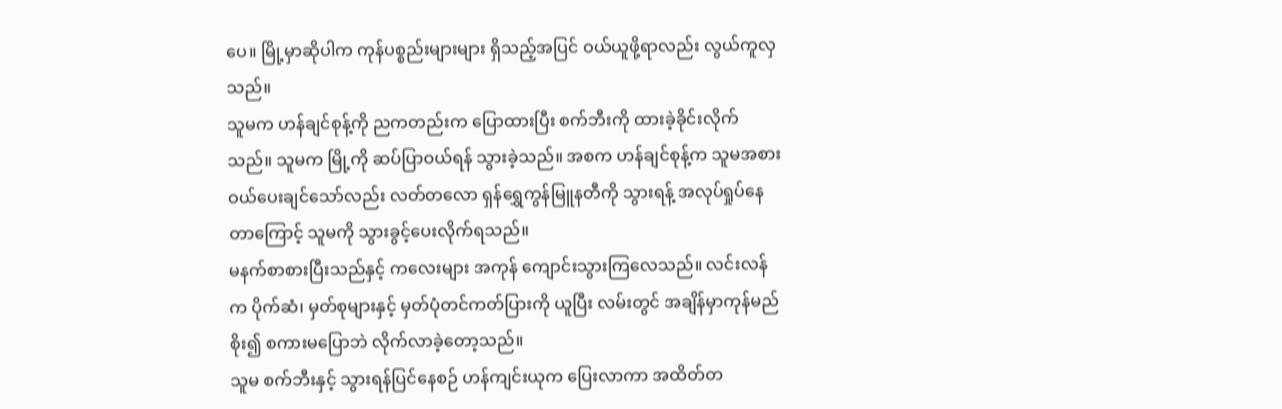ပေ။ မြို့မှာဆိုပါက ကုန်ပစ္စည်းများများ ရှိသည့်အပြင် ဝယ်ယူဖို့ရာလည်း လွယ်ကူလှသည်။
သူမက ဟန်ချင်စုန့်ကို ညကတည်းက ပြောထားပြီး စက်ဘီးကို ထားခဲ့ခိုင်းလိုက်သည်။ သူမက မြို့ကို ဆပ်ပြာဝယ်ရန် သွားခဲ့သည်။ အစက ဟန်ချင်စုန့်က သူမအစား ဝယ်ပေးချင်သော်လည်း လတ်တလော ရှန်ရွှေကွန်မြူနတီကို သွားရန့် အလုပ်ရှုပ်နေတာကြောင့် သူမကို သွားခွင့်ပေးလိုက်ရသည်။
မနက်စာစားပြီးသည်နှင့် ကလေးများ အကုန် ကျောင်းသွားကြလေသည်။ လင်းလန်က ပိုက်ဆံ၊ မှတ်စုများနှင့် မှတ်ပုံတင်ကတ်ပြားကို ယူပြီး လမ်းတွင် အချိန်မှာကုန်မည်စိုး၍ စကားမပြောဘဲ လိုက်လာခဲ့တော့သည်။
သူမ စက်ဘီးနှင့် သွားရန်ပြင်နေစဉ် ဟန်ကျင်းယုက ပြေးလာကာ အထိတ်တ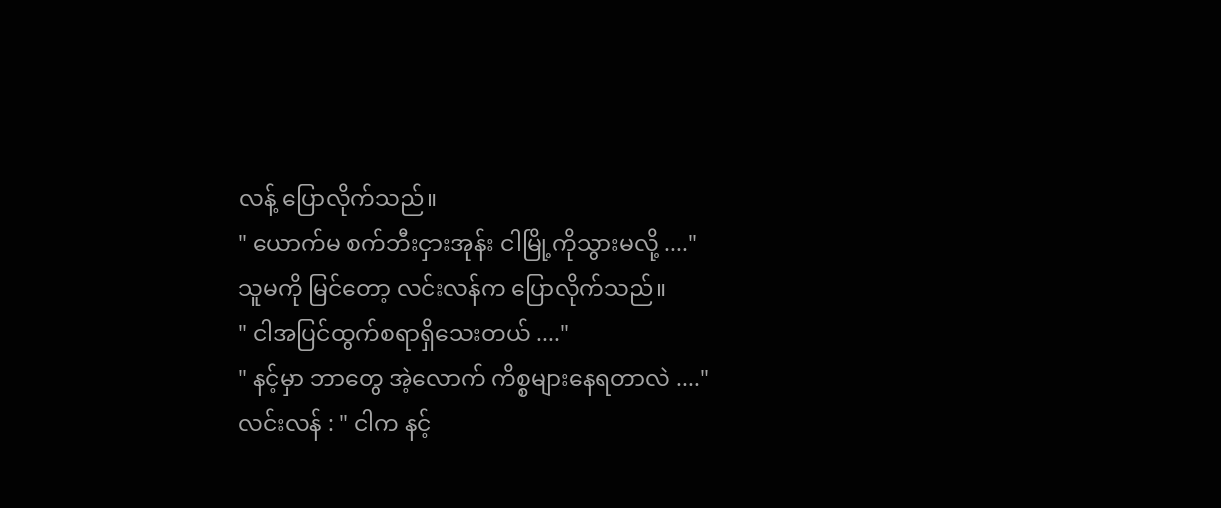လန့် ပြောလိုက်သည်။
" ယောက်မ စက်ဘီးငှားအုန်း ငါမြို့ကိုသွားမလို့ ...."
သူမကို မြင်တော့ လင်းလန်က ပြောလိုက်သည်။
" ငါအပြင်ထွက်စရာရှိသေးတယ် ...."
" နင့်မှာ ဘာတွေ အဲ့လောက် ကိစ္စများနေရတာလဲ ...."
လင်းလန် : " ငါက နင့်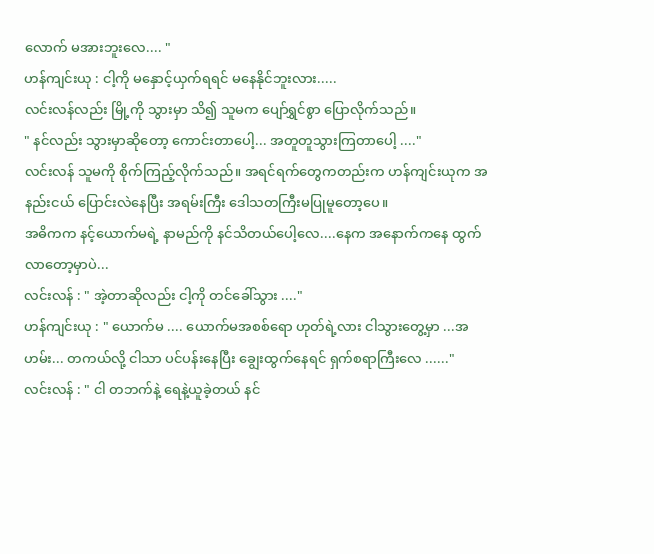လောက် မအားဘူးလေ.... "
ဟန်ကျင်းယု : ငါ့ကို မနှောင့်ယှက်ရရင် မနေနိုင်ဘူးလား.....
လင်းလန်လည်း မြို့ကို သွားမှာ သိ၍ သူမက ပျော်ရွှင်စွာ ပြောလိုက်သည်။
" နင်လည်း သွားမှာဆိုတော့ ကောင်းတာပေါ့... အတူတူသွားကြတာပေါ့ ...."
လင်းလန် သူမကို စိုက်ကြည့်လိုက်သည်။ အရင်ရက်တွေကတည်းက ဟန်ကျင်းယုက အနည်းငယ် ပြောင်းလဲနေပြီး အရမ်းကြီး ဒေါသတကြီးမပြုမူတော့ပေ။
အဓိကက နင့်ယောက်မရဲ့ နာမည်ကို နင်သိတယ်ပေါ့လေ....နေက အနောက်ကနေ ထွက်လာတော့မှာပဲ...
လင်းလန် : " အဲ့တာဆိုလည်း ငါ့ကို တင်ခေါ်သွား ...."
ဟန်ကျင်းယု : " ယောက်မ .... ယောက်မအစစ်ရော ဟုတ်ရဲ့လား ငါသွားတွေ့မှာ ...အဟမ်း... တကယ်လို့ ငါသာ ပင်ပန်းနေပြီး ချွေးထွက်နေရင် ရှက်စရာကြီးလေ ......"
လင်းလန် : " ငါ တဘက်နဲ့ ရေနဲ့ယူခဲ့တယ် နင်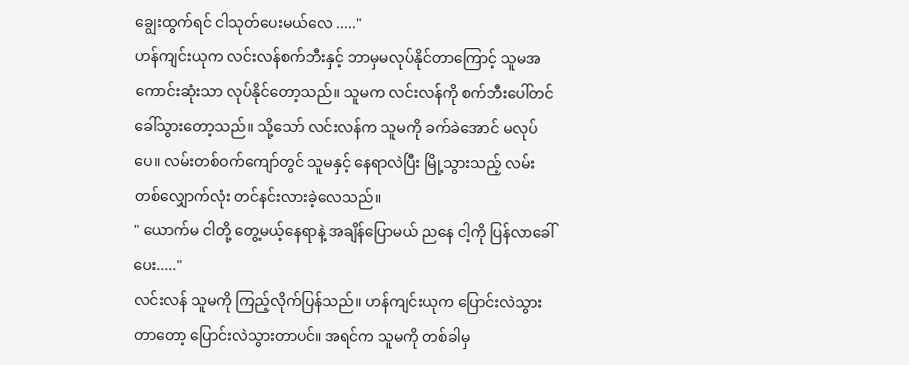ချွေးထွက်ရင် ငါသုတ်ပေးမယ်လေ ....."
ဟန်ကျင်းယုက လင်းလန်စက်ဘီးနှင့် ဘာမှမလုပ်နိုင်တာကြောင့် သူမအကောင်းဆုံးသာ လုပ်နိုင်တော့သည်။ သူမက လင်းလန်ကို စက်ဘီးပေါ်တင်ခေါ်သွားတော့သည်။ သို့သော် လင်းလန်က သူမကို ခက်ခဲအောင် မလုပ်ပေ။ လမ်းတစ်ဝက်ကျော်တွင် သူမနှင့် နေရာလဲပြီး မြို့သွားသည့် လမ်း တစ်လျှောက်လုံး တင်နင်းလားခဲ့လေသည်။
" ယောက်မ ငါတို့ တွေ့မယ့်နေရာနဲ့ အချိန်ပြောမယ် ညနေ ငါ့ကို ပြန်လာခေါ်ပေး....."
လင်းလန် သူမကို ကြည့်လိုက်ပြန်သည်။ ဟန်ကျင်းယုက ပြောင်းလဲသွားတာတော့ ပြောင်းလဲသွားတာပင်။ အရင်က သူမကို တစ်ခါမှ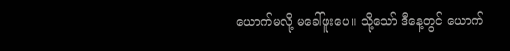ယောက်မလို့ မခေါ်ဖူးပေ။ သို့သော် ဒီနေ့တွင် ယောက်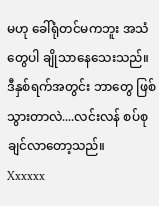မဟု ခေါ်ရုံတင်မကဘူး အသံတွေပါ ချိုသာနေသေးသည်။
ဒီနှစ်ရက်အတွင်း ဘာတွေ ဖြစ်သွားတာလဲ....လင်းလန် စပ်စုချင်လာတော့သည်။
Xxxxxx